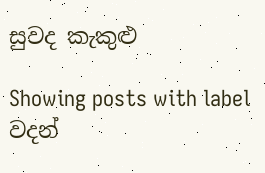සුවද කැකුළු

Showing posts with label වදන්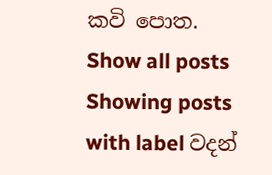කවි පොත. Show all posts
Showing posts with label වදන්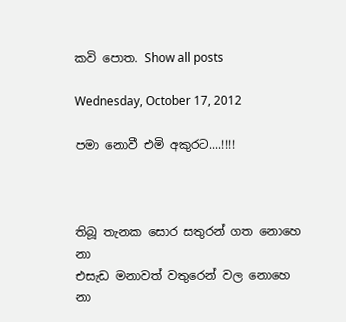කවි පොත. Show all posts

Wednesday, October 17, 2012

පමා නොවී එමි අකුරට....!!!!



තිබූ තැනක සොර සතුරන් ගත නොහෙ       නා
එසැඩ මනාවත් වතුරෙන් වල නොහෙ         නා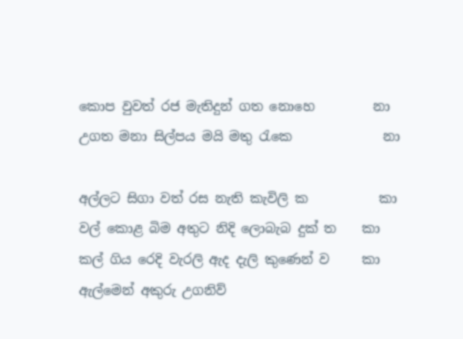කොප වුවත් රජ මැතිදුන් ගත නොහෙ         නා
උගත මනා සිල්පය මයි මතු රැකෙ              නා

අල්ලට සිගා වත් රස නැති කැවිලි ක           කා
වල් කොළ බිම අතුට නිදි ලොබැබ දුක් ත    කා
කල් ගිය රෙදි වැරලි ඇද දැලි කුණෙන් ව     කා
ඇල්මෙන් අකුරු උගනිව්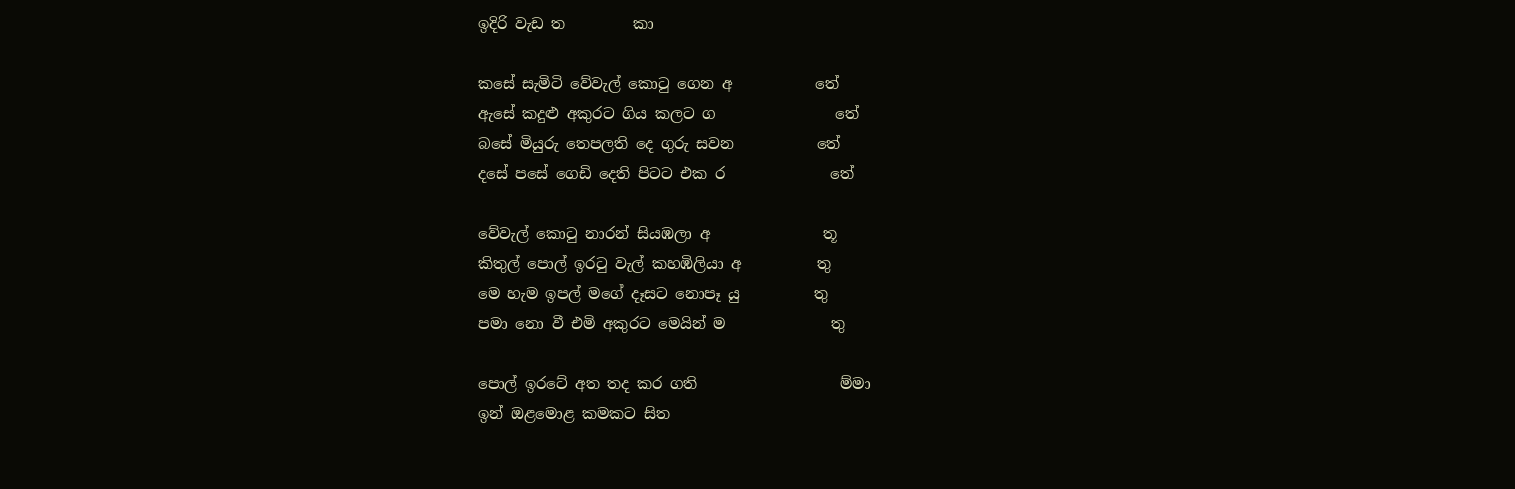ඉදිරි වැඩ ත         කා

කසේ සැමිටි වේවැල් කොටු ගෙන අ           තේ
ඇසේ කදුළු අකුරට ගිය කලට ග                තේ
බසේ මියුරු තෙපලති දෙ ගුරු සවන           තේ
දසේ පසේ ගෙඩි දෙති පිටට එක ර              තේ

වේවැල් කොටු නාරන් සියඹලා අ               තූ
කිතුල් පොල් ඉරටු වැල් කහඹිලියා අ          තු
මෙ හැම ඉපල් මගේ දෑසට නොපෑ යු          තු
පමා නො වී එමි අකුරට මෙයින් ම              තු

පොල් ඉරටේ අත තද කර ගති                   ම්මා
ඉන් ඔළමොළ කමකට සිත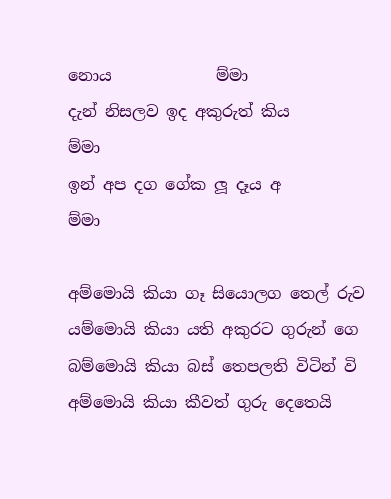නොය             ම්මා
දැන් නිසලව ඉද අකුරුත් කිය                    ම්මා
ඉන් අප දග ගේක ලූ දෑය අ                       ම්මා

අම්මොයි කියා ගෑ සියොලග තෙල් රුව
යම්මොයි කියා යති අකුරට ගුරුන් ගෙ
බම්මොයි කියා බස් තෙපලති විටින් වි
අම්මොයි කියා කීවත් ගුරු දෙතෙයි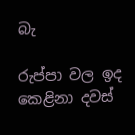බැ

රුප්පා වල ඉද කෙළිනා දවස්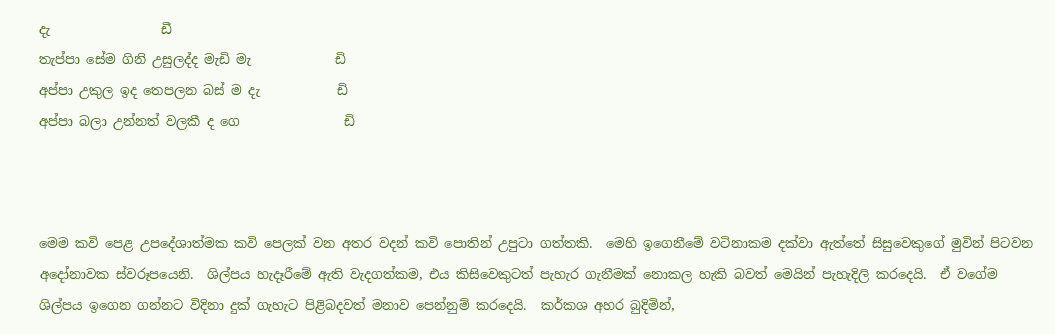දැ                 ඩී
තැප්පා සේම ගිනි උසුලද්ද මැඩි මැ             ඩි
අප්පා උකුල ඉද තෙපලන බස් ම දැ            ඩි
අප්පා බලා උන්නත් වලකී ද ගෙ                ඩි



මෙම කවි පෙළ උපදේශාත්මක කවි පෙලක් වන අතර වදන් කවි පොතින් උපුටා ගත්තකි.  මෙහි ඉගෙනීමේ වටිනාකම දක්වා ඇත්තේ සිසුවෙකුගේ මුවින් පිටවන අදෝනාවක ස්වරූපයෙනි.  ශිල්පය හැදෑරීමේ ඇති වැදගත්කම, එය කිසිවෙකුටත් පැහැර ගැනීමක් නොකල හැකි බවත් මෙයින් පැහැදිලි කරදෙයි.  ඒ වගේම ශිල්පය ඉගෙන ගන්නට විදිනා දුක් ගැහැට පිළිබදවත් මනාව පෙන්නුම් කරදෙයි.  කර්කශ අහර බුදිමින්,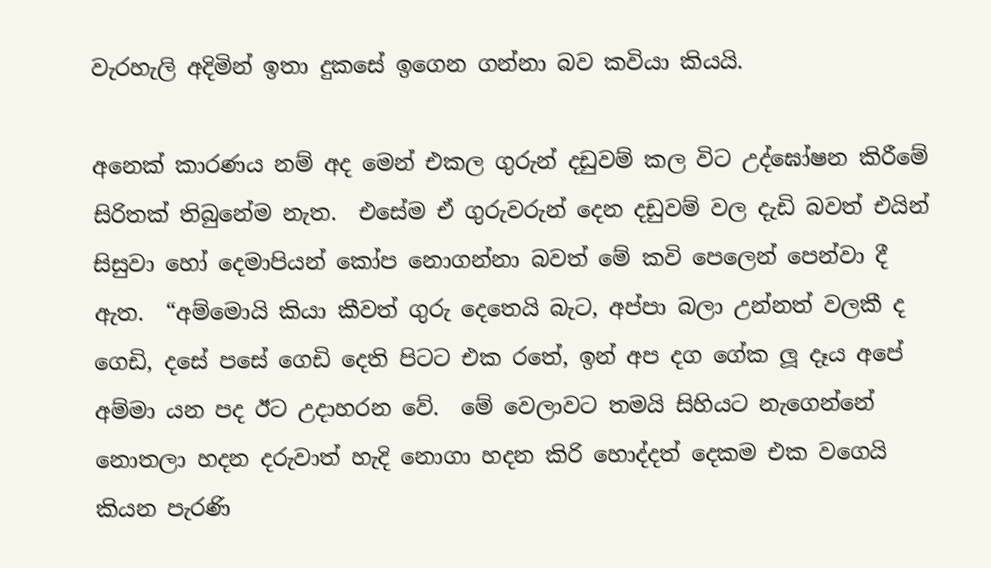වැරහැලි අදිමින් ඉතා දුකසේ ඉගෙන ගන්නා බව කවියා කියයි.

අනෙක් කාරණය නම් අද මෙන් එකල ගුරුන් දඩුවම් කල විට උද්ඝෝෂන කිරීමේ සිරිතක් තිබුනේම නැත.  එසේම ඒ ගුරුවරුන් දෙන දඩුවම් වල දැඩි බවත් එයින් සිසුවා හෝ දෙමාපියන් කෝප නොගන්නා බවත් මේ කවි පෙලෙන් පෙන්වා දී ඇත.  “අම්මොයි කියා කීවත් ගුරු දෙතෙයි බැට, අප්පා බලා උන්නත් වලකී ද ගෙඩි, දසේ පසේ ගෙඩි දෙති පිටට එක රතේ, ඉන් අප දග ගේක ලූ දෑය අපේ අම්මා යන පද ඊට උදාහරන වේ.  මේ වෙලාවට තමයි සිහියට නැගෙන්නේ නොතලා හදන දරුවාත් හැදි නොගා හදන කිරි හොද්දත් දෙකම එක වගෙයි කියන පැරණි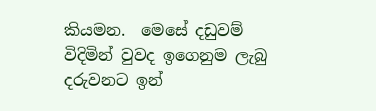කියමන.  මෙසේ දඩුවම් විදිමින් වුවද ඉගෙනුම ලැබු දරුවනට ඉන්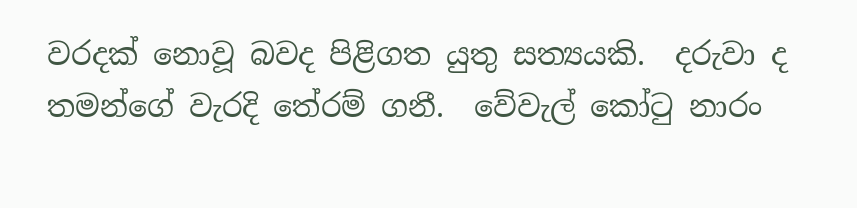වරදක් නොවූ බවද පිළිගත යුතු සත්‍යයකි.  දරුවා ද තමන්ගේ වැරදි තේරම් ගනී.  වේවැල් කෝටු නාරං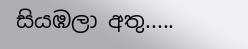සියඹලා අතු.....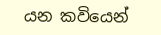යන කවියෙන්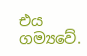එය ගම්‍යවේ.